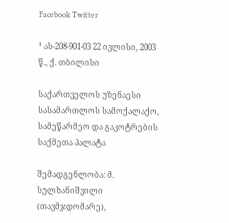Facebook Twitter

¹ ას-208-901-03 22 ივლისი, 2003 წ., ქ. თბილისი

საქართველოს უზენაესი სასამართლოს სამოქალაქო, სამეწარმეო და გაკოტრების საქმეთა პალატა

შემადგენლობა: მ. სულხანიშვილი (თავმჯდომარე),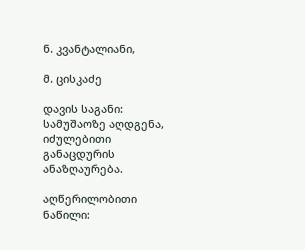ნ. კვანტალიანი,

მ. ცისკაძე

დავის საგანი: სამუშაოზე აღდგენა, იძულებითი განაცდურის ანაზღაურება.

აღწერილობითი ნაწილი: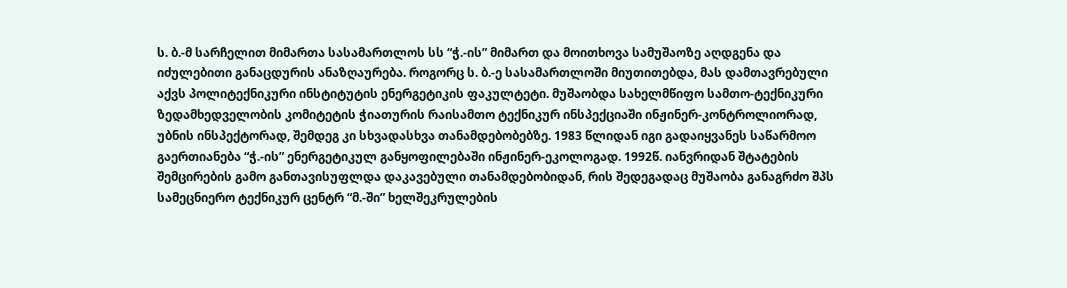ს. ბ.-მ სარჩელით მიმართა სასამართლოს სს “ჭ.-ის” მიმართ და მოითხოვა სამუშაოზე აღდგენა და იძულებითი განაცდურის ანაზღაურება. როგორც ს. ბ.-ე სასამართლოში მიუთითებდა, მას დამთავრებული აქვს პოლიტექნიკური ინსტიტუტის ენერგეტიკის ფაკულტეტი. მუშაობდა სახელმწიფო სამთო-ტექნიკური ზედამხედველობის კომიტეტის ჭიათურის რაისამთო ტექნიკურ ინსპექციაში ინჟინერ-კონტროლიორად, უბნის ინსპექტორად, შემდეგ კი სხვადასხვა თანამდებობებზე. 1983 წლიდან იგი გადაიყვანეს საწარმოო გაერთიანება “ჭ.-ის” ენერგეტიკულ განყოფილებაში ინჟინერ-ეკოლოგად. 1992წ. იანვრიდან შტატების შემცირების გამო განთავისუფლდა დაკავებული თანამდებობიდან, რის შედეგადაც მუშაობა განაგრძო შპს სამეცნიერო ტექნიკურ ცენტრ “მ.-ში” ხელშეკრულების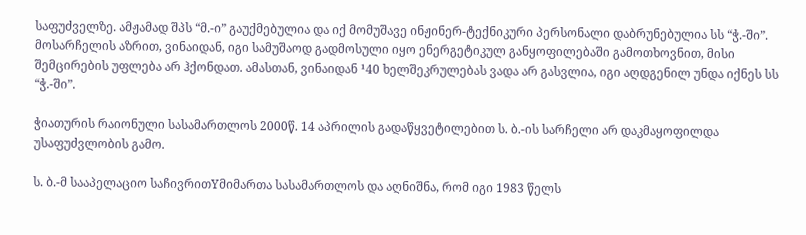საფუძველზე. ამჟამად შპს “მ.-ი” გაუქმებულია და იქ მომუშავე ინჟინერ-ტექნიკური პერსონალი დაბრუნებულია სს “ჭ.-ში”. მოსარჩელის აზრით, ვინაიდან, იგი სამუშაოდ გადმოსული იყო ენერგეტიკულ განყოფილებაში გამოთხოვნით, მისი შემცირების უფლება არ ჰქონდათ. ამასთან, ვინაიდან ¹40 ხელშეკრულებას ვადა არ გასვლია, იგი აღდგენილ უნდა იქნეს სს “ჭ.-ში”.

ჭიათურის რაიონული სასამართლოს 2000წ. 14 აპრილის გადაწყვეტილებით ს. ბ.-ის სარჩელი არ დაკმაყოფილდა უსაფუძვლობის გამო.

ს. ბ.-მ სააპელაციო საჩივრითYმიმართა სასამართლოს და აღნიშნა, რომ იგი 1983 წელს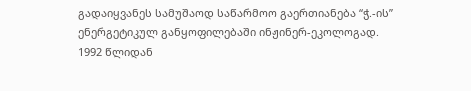გადაიყვანეს სამუშაოდ საწარმოო გაერთიანება “ჭ.-ის” ენერგეტიკულ განყოფილებაში ინჟინერ-ეკოლოგად. 1992 წლიდან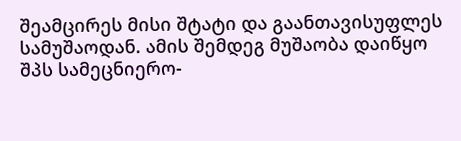შეამცირეს მისი შტატი და გაანთავისუფლეს სამუშაოდან. ამის შემდეგ მუშაობა დაიწყო შპს სამეცნიერო-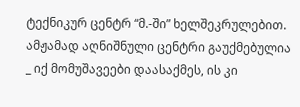ტექნიკურ ცენტრ “მ.-ში” ხელშეკრულებით. ამჟამად აღნიშნული ცენტრი გაუქმებულია _ იქ მომუშავეები დაასაქმეს, ის კი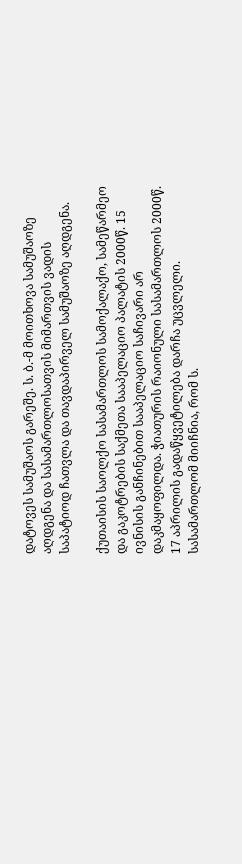დატოვეს სამუშაოს გარეშე. ს. ბ.-მ მოითხოვა სამუშაოზე აღდგენა და სასამართლოსათვის მიმართვის ვადის საპატიოდ ჩათვლა და თავდაპირველ სამუშაოზე აღდგენა.

ქუთაისის საოლქო სასამართლოს სამოქალაქო, სამეწარმეო და გაკოტრების საქმეთა სააპელაციო პალატის 2000წ. 15 ივნისის განჩინებით სააპელაციო საჩივარი არ დაკმაყოფილდა. ჭიათურის რაიონული სასამართლოს 2000წ. 17 აპრილის გადაწყვეტილება დარჩა უცვლელი. სასამართლომ მიიჩნია, რომ ს.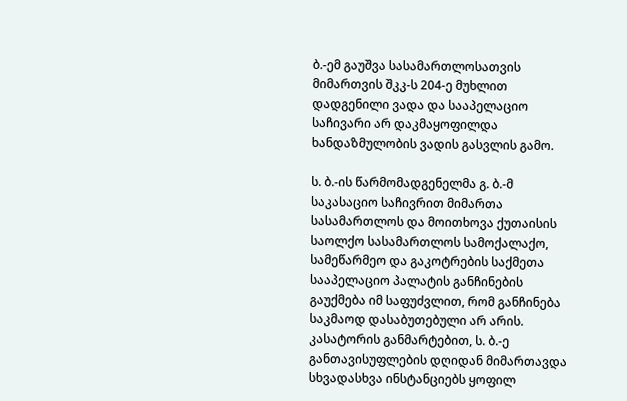ბ.-ემ გაუშვა სასამართლოსათვის მიმართვის შკკ-ს 204-ე მუხლით დადგენილი ვადა და სააპელაციო საჩივარი არ დაკმაყოფილდა ხანდაზმულობის ვადის გასვლის გამო.

ს. ბ.-ის წარმომადგენელმა გ. ბ.-მ საკასაციო საჩივრით მიმართა სასამართლოს და მოითხოვა ქუთაისის საოლქო სასამართლოს სამოქალაქო, სამეწარმეო და გაკოტრების საქმეთა სააპელაციო პალატის განჩინების გაუქმება იმ საფუძვლით, რომ განჩინება საკმაოდ დასაბუთებული არ არის. კასატორის განმარტებით, ს. ბ.-ე განთავისუფლების დღიდან მიმართავდა სხვადასხვა ინსტანციებს ყოფილ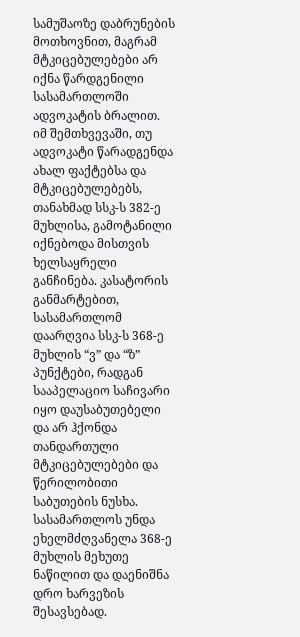სამუშაოზე დაბრუნების მოთხოვნით, მაგრამ მტკიცებულებები არ იქნა წარდგენილი სასამართლოში ადვოკატის ბრალით. იმ შემთხვევაში, თუ ადვოკატი წარადგენდა ახალ ფაქტებსა და მტკიცებულებებს, თანახმად სსკ-ს 382-ე მუხლისა, გამოტანილი იქნებოდა მისთვის ხელსაყრელი განჩინება. კასატორის განმარტებით, სასამართლომ დაარღვია სსკ-ს 368-ე მუხლის “ვ” და “ზ” პუნქტები, რადგან სააპელაციო საჩივარი იყო დაუსაბუთებელი და არ ჰქონდა თანდართული მტკიცებულებები და წერილობითი საბუთების ნუსხა. სასამართლოს უნდა ეხელმძღვანელა 368-ე მუხლის მეხუთე ნაწილით და დაენიშნა დრო ხარვეზის შესავსებად.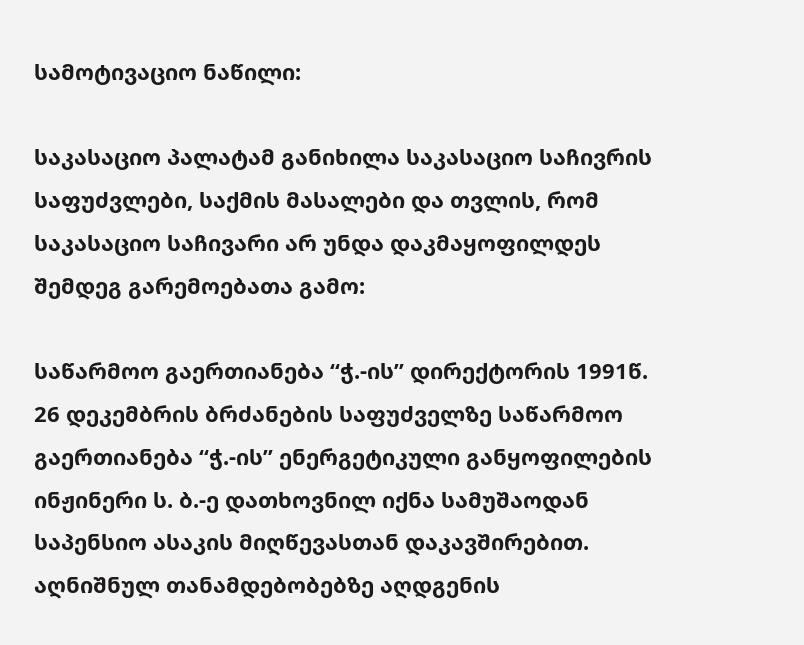სამოტივაციო ნაწილი:

საკასაციო პალატამ განიხილა საკასაციო საჩივრის საფუძვლები, საქმის მასალები და თვლის, რომ საკასაციო საჩივარი არ უნდა დაკმაყოფილდეს შემდეგ გარემოებათა გამო:

საწარმოო გაერთიანება “ჭ.-ის” დირექტორის 1991წ. 26 დეკემბრის ბრძანების საფუძველზე საწარმოო გაერთიანება “ჭ.-ის” ენერგეტიკული განყოფილების ინჟინერი ს. ბ.-ე დათხოვნილ იქნა სამუშაოდან საპენსიო ასაკის მიღწევასთან დაკავშირებით. აღნიშნულ თანამდებობებზე აღდგენის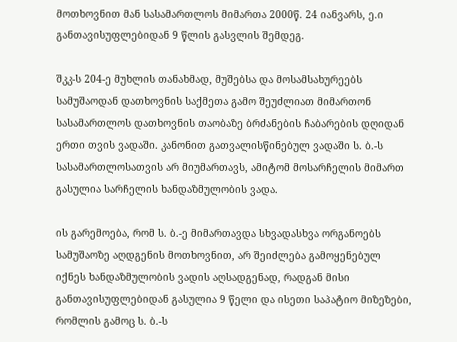მოთხოვნით მან სასამართლოს მიმართა 2000წ. 24 იანვარს, ე.ი განთავისუფლებიდან 9 წლის გასვლის შემდეგ.

შკკ-ს 204-ე მუხლის თანახმად, მუშებსა და მოსამსახურეებს სამუშაოდან დათხოვნის საქმეთა გამო შეუძლიათ მიმართონ სასამართლოს დათხოვნის თაობაზე ბრძანების ჩაბარების დღიდან ერთი თვის ვადაში. კანონით გათვალისწინებულ ვადაში ს. ბ.-ს სასამართლოსათვის არ მიუმართავს, ამიტომ მოსარჩელის მიმართ გასულია სარჩელის ხანდაზმულობის ვადა.

ის გარემოება, რომ ს. ბ.-ე მიმართავდა სხვადასხვა ორგანოებს სამუშაოზე აღდგენის მოთხოვნით, არ შეიძლება გამოყენებულ იქნეს ხანდაზმულობის ვადის აღსადგენად, რადგან მისი განთავისუფლებიდან გასულია 9 წელი და ისეთი საპატიო მიზეზები, რომლის გამოც ს. ბ.-ს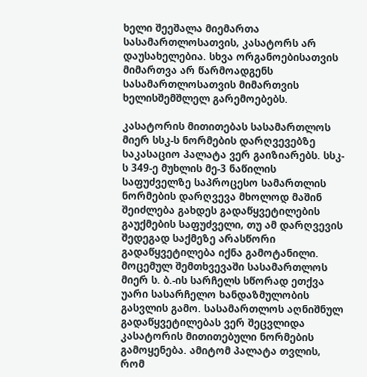ხელი შეეშალა მიემართა სასამართლოსათვის, კასატორს არ დაუსახელებია. სხვა ორგანოებისათვის მიმართვა არ წარმოადგენს სასამართლოსათვის მიმართვის ხელისშემშლელ გარემოებებს.

კასატორის მითითებას სასამართლოს მიერ სსკ-ს ნორმების დარღვევებზე საკასაციო პალატა ვერ გაიზიარებს. სსკ-ს 349-ე მუხლის მე-3 ნაწილის საფუძველზე საპროცესო სამართლის ნორმების დარღვევა მხოლოდ მაშინ შეიძლება გახდეს გადაწყვეტილების გაუქმების საფუძველი, თუ ამ დარღვევის შედეგად საქმეზე არასწორი გადაწყვეტილება იქნა გამოტანილი. მოცემულ შემთხვევაში სასამართლოს მიერ ს. ბ.-ის სარჩელს სწორად ეთქვა უარი სასარჩელო ხანდაზმულობის გასვლის გამო. სასამართლოს აღნიშნულ გადაწყვეტილებას ვერ შეცვლიდა კასატორის მითითებული ნორმების გამოყენება. ამიტომ პალატა თვლის, რომ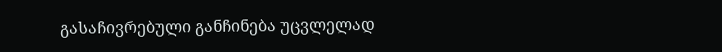გასაჩივრებული განჩინება უცვლელად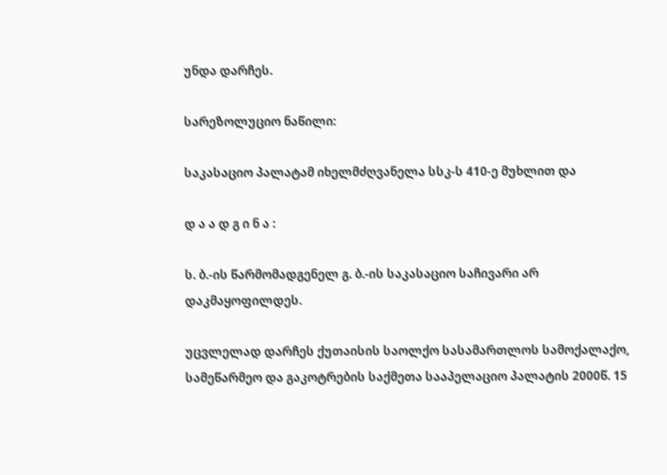უნდა დარჩეს.

სარეზოლუციო ნაწილი:

საკასაციო პალატამ იხელმძღვანელა სსკ-ს 410-ე მუხლით და

დ ა ა დ გ ი ნ ა :

ს. ბ.-ის წარმომადგენელ გ. ბ.-ის საკასაციო საჩივარი არ დაკმაყოფილდეს.

უცვლელად დარჩეს ქუთაისის საოლქო სასამართლოს სამოქალაქო, სამეწარმეო და გაკოტრების საქმეთა სააპელაციო პალატის 2000წ. 15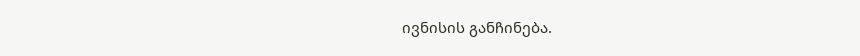ივნისის განჩინება.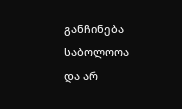განჩინება საბოლოოა და არ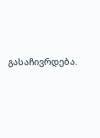გასაჩივრდება.